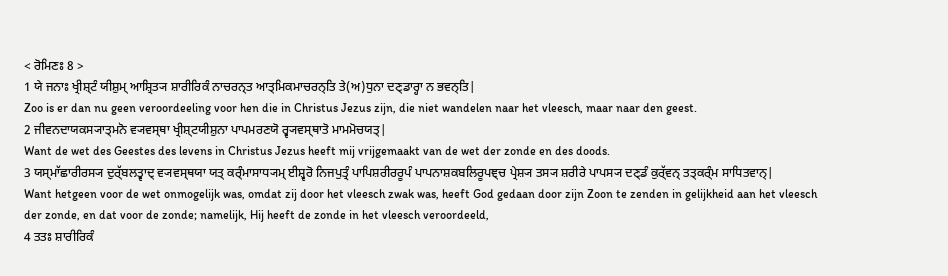< ਰੋਮਿਣਃ 8 >
1 ਯੇ ਜਨਾਃ ਖ੍ਰੀਸ਼੍ਟੰ ਯੀਸ਼ੁਮ੍ ਆਸ਼੍ਰਿਤ੍ਯ ਸ਼ਾਰੀਰਿਕੰ ਨਾਚਰਨ੍ਤ ਆਤ੍ਮਿਕਮਾਚਰਨ੍ਤਿ ਤੇ(ਅ)ਧੁਨਾ ਦਣ੍ਡਾਰ੍ਹਾ ਨ ਭਵਨ੍ਤਿ|
Zoo is er dan nu geen veroordeeling voor hen die in Christus Jezus zijn, die niet wandelen naar het vleesch, maar naar den geest.
2 ਜੀਵਨਦਾਯਕਸ੍ਯਾਤ੍ਮਨੋ ਵ੍ਯਵਸ੍ਥਾ ਖ੍ਰੀਸ਼੍ਟਯੀਸ਼ੁਨਾ ਪਾਪਮਰਣਯੋ ਰ੍ਵ੍ਯਵਸ੍ਥਾਤੋ ਮਾਮਮੋਚਯਤ੍|
Want de wet des Geestes des levens in Christus Jezus heeft mij vrijgemaakt van de wet der zonde en des doods.
3 ਯਸ੍ਮਾੱਛਾਰੀਰਸ੍ਯ ਦੁਰ੍ੱਬਲਤ੍ਵਾਦ੍ ਵ੍ਯਵਸ੍ਥਯਾ ਯਤ੍ ਕਰ੍ੰਮਾਸਾਧ੍ਯਮ੍ ਈਸ਼੍ਵਰੋ ਨਿਜਪੁਤ੍ਰੰ ਪਾਪਿਸ਼ਰੀਰਰੂਪੰ ਪਾਪਨਾਸ਼ਕਬਲਿਰੂਪਞ੍ਚ ਪ੍ਰੇਸ਼੍ਯ ਤਸ੍ਯ ਸ਼ਰੀਰੇ ਪਾਪਸ੍ਯ ਦਣ੍ਡੰ ਕੁਰ੍ੱਵਨ੍ ਤਤ੍ਕਰ੍ੰਮ ਸਾਧਿਤਵਾਨ੍|
Want hetgeen voor de wet onmogelijk was, omdat zij door het vleesch zwak was, heeft God gedaan door zijn Zoon te zenden in gelijkheid aan het vleesch der zonde, en dat voor de zonde; namelijk, Hij heeft de zonde in het vleesch veroordeeld,
4 ਤਤਃ ਸ਼ਾਰੀਰਿਕੰ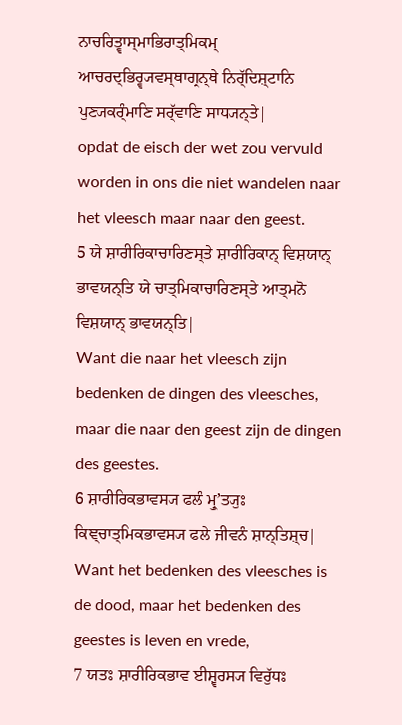ਨਾਚਰਿਤ੍ਵਾਸ੍ਮਾਭਿਰਾਤ੍ਮਿਕਮ੍ ਆਚਰਦ੍ਭਿਰ੍ਵ੍ਯਵਸ੍ਥਾਗ੍ਰਨ੍ਥੇ ਨਿਰ੍ੱਦਿਸ਼੍ਟਾਨਿ ਪੁਣ੍ਯਕਰ੍ੰਮਾਣਿ ਸਰ੍ੱਵਾਣਿ ਸਾਧ੍ਯਨ੍ਤੇ|
opdat de eisch der wet zou vervuld worden in ons die niet wandelen naar het vleesch maar naar den geest.
5 ਯੇ ਸ਼ਾਰੀਰਿਕਾਚਾਰਿਣਸ੍ਤੇ ਸ਼ਾਰੀਰਿਕਾਨ੍ ਵਿਸ਼ਯਾਨ੍ ਭਾਵਯਨ੍ਤਿ ਯੇ ਚਾਤ੍ਮਿਕਾਚਾਰਿਣਸ੍ਤੇ ਆਤ੍ਮਨੋ ਵਿਸ਼ਯਾਨ੍ ਭਾਵਯਨ੍ਤਿ|
Want die naar het vleesch zijn bedenken de dingen des vleesches, maar die naar den geest zijn de dingen des geestes.
6 ਸ਼ਾਰੀਰਿਕਭਾਵਸ੍ਯ ਫਲੰ ਮ੍ਰੁʼਤ੍ਯੁਃ ਕਿਞ੍ਚਾਤ੍ਮਿਕਭਾਵਸ੍ਯ ਫਲੇ ਜੀਵਨੰ ਸ਼ਾਨ੍ਤਿਸ਼੍ਚ|
Want het bedenken des vleesches is de dood, maar het bedenken des geestes is leven en vrede,
7 ਯਤਃ ਸ਼ਾਰੀਰਿਕਭਾਵ ਈਸ਼੍ਵਰਸ੍ਯ ਵਿਰੁੱਧਃ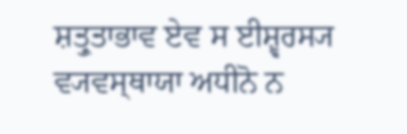ਸ਼ਤ੍ਰੁਤਾਭਾਵ ਏਵ ਸ ਈਸ਼੍ਵਰਸ੍ਯ ਵ੍ਯਵਸ੍ਥਾਯਾ ਅਧੀਨੋ ਨ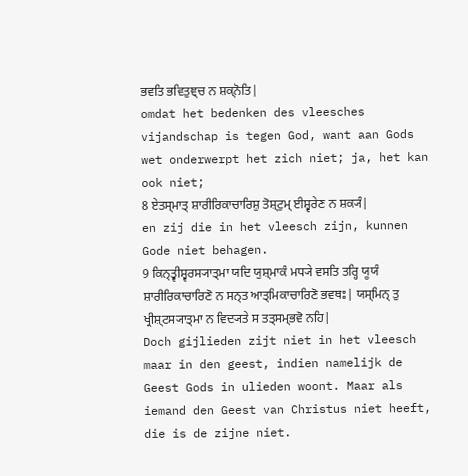ਭਵਤਿ ਭਵਿਤੁਞ੍ਚ ਨ ਸ਼ਕ੍ਨੋਤਿ|
omdat het bedenken des vleesches vijandschap is tegen God, want aan Gods wet onderwerpt het zich niet; ja, het kan ook niet;
8 ਏਤਸ੍ਮਾਤ੍ ਸ਼ਾਰੀਰਿਕਾਚਾਰਿਸ਼ੁ ਤੋਸ਼੍ਟੁਮ੍ ਈਸ਼੍ਵਰੇਣ ਨ ਸ਼ਕ੍ਯੰ|
en zij die in het vleesch zijn, kunnen Gode niet behagen.
9 ਕਿਨ੍ਤ੍ਵੀਸ਼੍ਵਰਸ੍ਯਾਤ੍ਮਾ ਯਦਿ ਯੁਸ਼੍ਮਾਕੰ ਮਧ੍ਯੇ ਵਸਤਿ ਤਰ੍ਹਿ ਯੂਯੰ ਸ਼ਾਰੀਰਿਕਾਚਾਰਿਣੋ ਨ ਸਨ੍ਤ ਆਤ੍ਮਿਕਾਚਾਰਿਣੋ ਭਵਥਃ| ਯਸ੍ਮਿਨ੍ ਤੁ ਖ੍ਰੀਸ਼੍ਟਸ੍ਯਾਤ੍ਮਾ ਨ ਵਿਦ੍ਯਤੇ ਸ ਤਤ੍ਸਮ੍ਭਵੋ ਨਹਿ|
Doch gijlieden zijt niet in het vleesch maar in den geest, indien namelijk de Geest Gods in ulieden woont. Maar als iemand den Geest van Christus niet heeft, die is de zijne niet.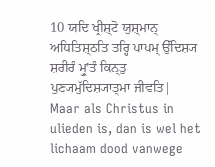10 ਯਦਿ ਖ੍ਰੀਸ਼੍ਟੋ ਯੁਸ਼੍ਮਾਨ੍ ਅਧਿਤਿਸ਼੍ਠਤਿ ਤਰ੍ਹਿ ਪਾਪਮ੍ ਉੱਦਿਸ਼੍ਯ ਸ਼ਰੀਰੰ ਮ੍ਰੁʼਤੰ ਕਿਨ੍ਤੁ ਪੁਣ੍ਯਮੁੱਦਿਸ਼੍ਯਾਤ੍ਮਾ ਜੀਵਤਿ|
Maar als Christus in ulieden is, dan is wel het lichaam dood vanwege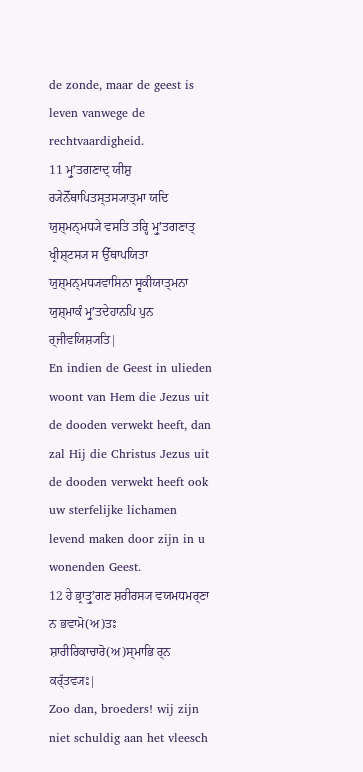de zonde, maar de geest is leven vanwege de rechtvaardigheid.
11 ਮ੍ਰੁʼਤਗਣਾਦ੍ ਯੀਸ਼ੁ ਰ੍ਯੇਨੋੱਥਾਪਿਤਸ੍ਤਸ੍ਯਾਤ੍ਮਾ ਯਦਿ ਯੁਸ਼੍ਮਨ੍ਮਧ੍ਯੇ ਵਸਤਿ ਤਰ੍ਹਿ ਮ੍ਰੁʼਤਗਣਾਤ੍ ਖ੍ਰੀਸ਼੍ਟਸ੍ਯ ਸ ਉੱਥਾਪਯਿਤਾ ਯੁਸ਼੍ਮਨ੍ਮਧ੍ਯਵਾਸਿਨਾ ਸ੍ਵਕੀਯਾਤ੍ਮਨਾ ਯੁਸ਼੍ਮਾਕੰ ਮ੍ਰੁʼਤਦੇਹਾਨਪਿ ਪੁਨ ਰ੍ਜੀਵਯਿਸ਼੍ਯਤਿ|
En indien de Geest in ulieden woont van Hem die Jezus uit de dooden verwekt heeft, dan zal Hij die Christus Jezus uit de dooden verwekt heeft ook uw sterfelijke lichamen levend maken door zijn in u wonenden Geest.
12 ਹੇ ਭ੍ਰਾਤ੍ਰੁʼਗਣ ਸ਼ਰੀਰਸ੍ਯ ਵਯਮਧਮਰ੍ਣਾ ਨ ਭਵਾਮੋ(ਅ)ਤਃ ਸ਼ਾਰੀਰਿਕਾਚਾਰੋ(ਅ)ਸ੍ਮਾਭਿ ਰ੍ਨ ਕਰ੍ੱਤਵ੍ਯਃ|
Zoo dan, broeders! wij zijn niet schuldig aan het vleesch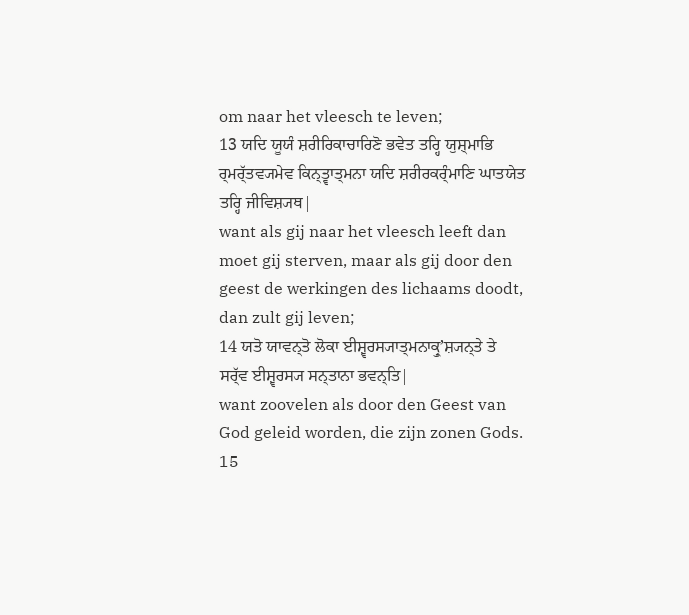om naar het vleesch te leven;
13 ਯਦਿ ਯੂਯੰ ਸ਼ਰੀਰਿਕਾਚਾਰਿਣੋ ਭਵੇਤ ਤਰ੍ਹਿ ਯੁਸ਼੍ਮਾਭਿ ਰ੍ਮਰ੍ੱਤਵ੍ਯਮੇਵ ਕਿਨ੍ਤ੍ਵਾਤ੍ਮਨਾ ਯਦਿ ਸ਼ਰੀਰਕਰ੍ੰਮਾਣਿ ਘਾਤਯੇਤ ਤਰ੍ਹਿ ਜੀਵਿਸ਼੍ਯਥ|
want als gij naar het vleesch leeft dan moet gij sterven, maar als gij door den geest de werkingen des lichaams doodt, dan zult gij leven;
14 ਯਤੋ ਯਾਵਨ੍ਤੋ ਲੋਕਾ ਈਸ਼੍ਵਰਸ੍ਯਾਤ੍ਮਨਾਕ੍ਰੁʼਸ਼੍ਯਨ੍ਤੇ ਤੇ ਸਰ੍ੱਵ ਈਸ਼੍ਵਰਸ੍ਯ ਸਨ੍ਤਾਨਾ ਭਵਨ੍ਤਿ|
want zoovelen als door den Geest van God geleid worden, die zijn zonen Gods.
15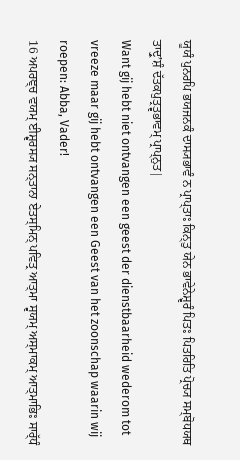ਯੂਯੰ ਪੁਨਰਪਿ ਭਯਜਨਕੰ ਦਾਸ੍ਯਭਾਵੰ ਨ ਪ੍ਰਾਪ੍ਤਾਃ ਕਿਨ੍ਤੁ ਯੇਨ ਭਾਵੇਨੇਸ਼੍ਵਰੰ ਪਿਤਃ ਪਿਤਰਿਤਿ ਪ੍ਰੋਚ੍ਯ ਸਮ੍ਬੋਧਯਥ ਤਾਦ੍ਰੁʼਸ਼ੰ ਦੱਤਕਪੁਤ੍ਰਤ੍ਵਭਾਵਮ੍ ਪ੍ਰਾਪ੍ਨੁਤ|
Want gij hebt niet ontvangen een geest der dienstbaarheid wederom tot vreeze maar gij hebt ontvangen een Geest van het zoonschap waarin wij roepen: Abba, Vader!
16 ਅਪਰਞ੍ਚ ਵਯਮ੍ ਈਸ਼੍ਵਰਸ੍ਯ ਸਨ੍ਤਾਨਾ ਏਤਸ੍ਮਿਨ੍ ਪਵਿਤ੍ਰ ਆਤ੍ਮਾ ਸ੍ਵਯਮ੍ ਅਸ੍ਮਾਕਮ੍ ਆਤ੍ਮਾਭਿਃ ਸਾਰ੍ੱਧੰ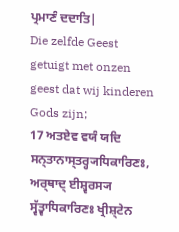ਪ੍ਰਮਾਣੰ ਦਦਾਤਿ|
Die zelfde Geest getuigt met onzen geest dat wij kinderen Gods zijn;
17 ਅਤਏਵ ਵਯੰ ਯਦਿ ਸਨ੍ਤਾਨਾਸ੍ਤਰ੍ਹ੍ਯਧਿਕਾਰਿਣਃ, ਅਰ੍ਥਾਦ੍ ਈਸ਼੍ਵਰਸ੍ਯ ਸ੍ਵੱਤ੍ਵਾਧਿਕਾਰਿਣਃ ਖ੍ਰੀਸ਼੍ਟੇਨ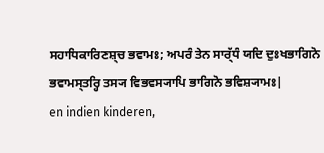ਸਹਾਧਿਕਾਰਿਣਸ਼੍ਚ ਭਵਾਮਃ; ਅਪਰੰ ਤੇਨ ਸਾਰ੍ੱਧੰ ਯਦਿ ਦੁਃਖਭਾਗਿਨੋ ਭਵਾਮਸ੍ਤਰ੍ਹਿ ਤਸ੍ਯ ਵਿਭਵਸ੍ਯਾਪਿ ਭਾਗਿਨੋ ਭਵਿਸ਼੍ਯਾਮਃ|
en indien kinderen,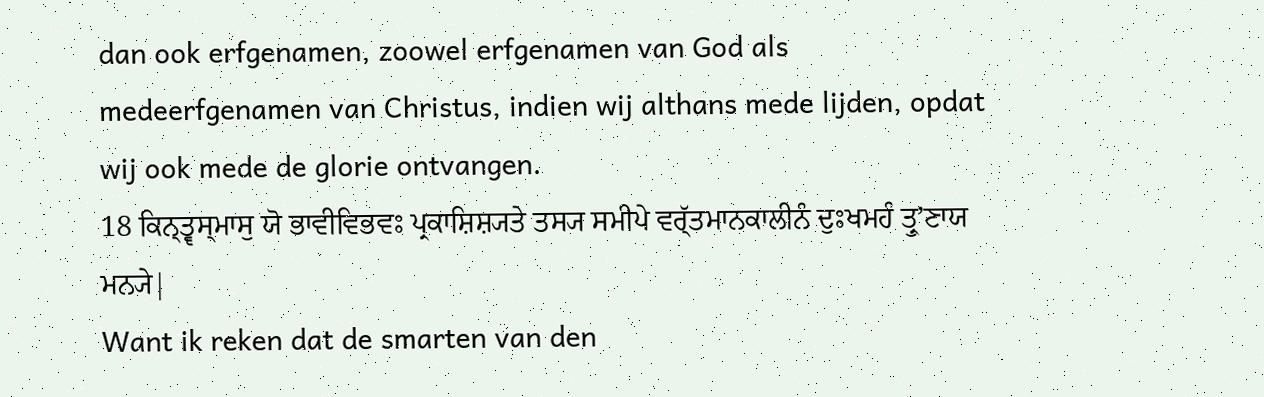dan ook erfgenamen, zoowel erfgenamen van God als medeerfgenamen van Christus, indien wij althans mede lijden, opdat wij ook mede de glorie ontvangen.
18 ਕਿਨ੍ਤ੍ਵਸ੍ਮਾਸੁ ਯੋ ਭਾਵੀਵਿਭਵਃ ਪ੍ਰਕਾਸ਼ਿਸ਼੍ਯਤੇ ਤਸ੍ਯ ਸਮੀਪੇ ਵਰ੍ੱਤਮਾਨਕਾਲੀਨੰ ਦੁਃਖਮਹੰ ਤ੍ਰੁʼਣਾਯ ਮਨ੍ਯੇ|
Want ik reken dat de smarten van den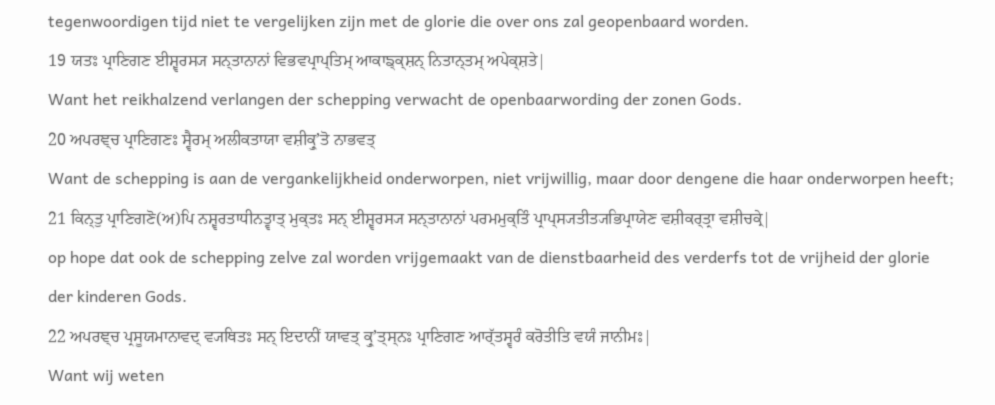tegenwoordigen tijd niet te vergelijken zijn met de glorie die over ons zal geopenbaard worden.
19 ਯਤਃ ਪ੍ਰਾਣਿਗਣ ਈਸ਼੍ਵਰਸ੍ਯ ਸਨ੍ਤਾਨਾਨਾਂ ਵਿਭਵਪ੍ਰਾਪ੍ਤਿਮ੍ ਆਕਾਙ੍ਕ੍ਸ਼ਨ੍ ਨਿਤਾਨ੍ਤਮ੍ ਅਪੇਕ੍ਸ਼ਤੇ|
Want het reikhalzend verlangen der schepping verwacht de openbaarwording der zonen Gods.
20 ਅਪਰਞ੍ਚ ਪ੍ਰਾਣਿਗਣਃ ਸ੍ਵੈਰਮ੍ ਅਲੀਕਤਾਯਾ ਵਸ਼ੀਕ੍ਰੁʼਤੋ ਨਾਭਵਤ੍
Want de schepping is aan de vergankelijkheid onderworpen, niet vrijwillig, maar door dengene die haar onderworpen heeft;
21 ਕਿਨ੍ਤੁ ਪ੍ਰਾਣਿਗਣੋ(ਅ)ਪਿ ਨਸ਼੍ਵਰਤਾਧੀਨਤ੍ਵਾਤ੍ ਮੁਕ੍ਤਃ ਸਨ੍ ਈਸ਼੍ਵਰਸ੍ਯ ਸਨ੍ਤਾਨਾਨਾਂ ਪਰਮਮੁਕ੍ਤਿੰ ਪ੍ਰਾਪ੍ਸ੍ਯਤੀਤ੍ਯਭਿਪ੍ਰਾਯੇਣ ਵਸ਼ੀਕਰ੍ਤ੍ਰਾ ਵਸ਼ੀਚਕ੍ਰੇ|
op hope dat ook de schepping zelve zal worden vrijgemaakt van de dienstbaarheid des verderfs tot de vrijheid der glorie der kinderen Gods.
22 ਅਪਰਞ੍ਚ ਪ੍ਰਸੂਯਮਾਨਾਵਦ੍ ਵ੍ਯਥਿਤਃ ਸਨ੍ ਇਦਾਨੀਂ ਯਾਵਤ੍ ਕ੍ਰੁʼਤ੍ਸ੍ਨਃ ਪ੍ਰਾਣਿਗਣ ਆਰ੍ੱਤਸ੍ਵਰੰ ਕਰੋਤੀਤਿ ਵਯੰ ਜਾਨੀਮਃ|
Want wij weten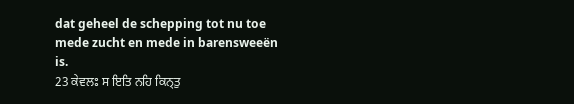dat geheel de schepping tot nu toe mede zucht en mede in barensweeën is.
23 ਕੇਵਲਃ ਸ ਇਤਿ ਨਹਿ ਕਿਨ੍ਤੁ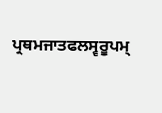ਪ੍ਰਥਮਜਾਤਫਲਸ੍ਵਰੂਪਮ੍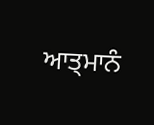ਆਤ੍ਮਾਨੰ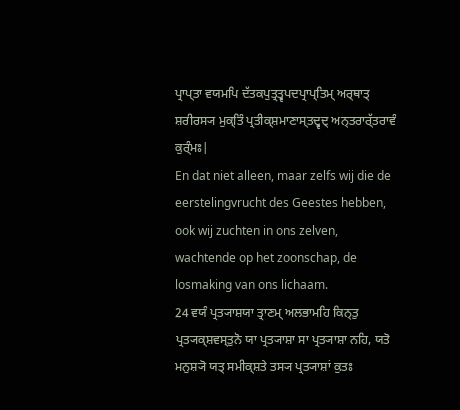ਪ੍ਰਾਪ੍ਤਾ ਵਯਮਪਿ ਦੱਤਕਪੁਤ੍ਰਤ੍ਵਪਦਪ੍ਰਾਪ੍ਤਿਮ੍ ਅਰ੍ਥਾਤ੍ ਸ਼ਰੀਰਸ੍ਯ ਮੁਕ੍ਤਿੰ ਪ੍ਰਤੀਕ੍ਸ਼ਮਾਣਾਸ੍ਤਦ੍ਵਦ੍ ਅਨ੍ਤਰਾਰ੍ੱਤਰਾਵੰ ਕੁਰ੍ੰਮਃ|
En dat niet alleen, maar zelfs wij die de eerstelingvrucht des Geestes hebben, ook wij zuchten in ons zelven, wachtende op het zoonschap, de losmaking van ons lichaam.
24 ਵਯੰ ਪ੍ਰਤ੍ਯਾਸ਼ਯਾ ਤ੍ਰਾਣਮ੍ ਅਲਭਾਮਹਿ ਕਿਨ੍ਤੁ ਪ੍ਰਤ੍ਯਕ੍ਸ਼ਵਸ੍ਤੁਨੋ ਯਾ ਪ੍ਰਤ੍ਯਾਸ਼ਾ ਸਾ ਪ੍ਰਤ੍ਯਾਸ਼ਾ ਨਹਿ, ਯਤੋ ਮਨੁਸ਼੍ਯੋ ਯਤ੍ ਸਮੀਕ੍ਸ਼ਤੇ ਤਸ੍ਯ ਪ੍ਰਤ੍ਯਾਸ਼ਾਂ ਕੁਤਃ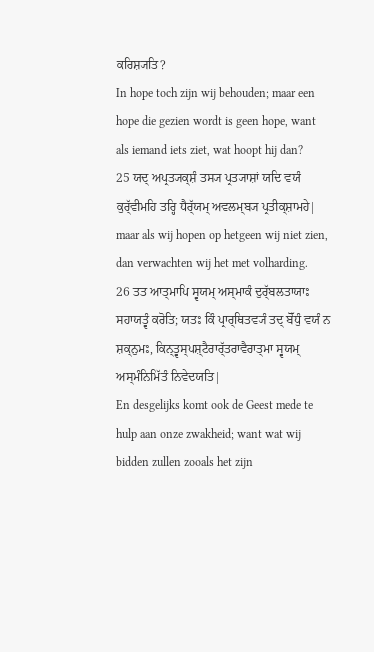ਕਰਿਸ਼੍ਯਤਿ?
In hope toch zijn wij behouden; maar een hope die gezien wordt is geen hope, want als iemand iets ziet, wat hoopt hij dan?
25 ਯਦ੍ ਅਪ੍ਰਤ੍ਯਕ੍ਸ਼ੰ ਤਸ੍ਯ ਪ੍ਰਤ੍ਯਾਸ਼ਾਂ ਯਦਿ ਵਯੰ ਕੁਰ੍ੱਵੀਮਹਿ ਤਰ੍ਹਿ ਧੈਰ੍ੱਯਮ੍ ਅਵਲਮ੍ਬ੍ਯ ਪ੍ਰਤੀਕ੍ਸ਼ਾਮਹੇ|
maar als wij hopen op hetgeen wij niet zien, dan verwachten wij het met volharding.
26 ਤਤ ਆਤ੍ਮਾਪਿ ਸ੍ਵਯਮ੍ ਅਸ੍ਮਾਕੰ ਦੁਰ੍ੱਬਲਤਾਯਾਃ ਸਹਾਯਤ੍ਵੰ ਕਰੋਤਿ; ਯਤਃ ਕਿੰ ਪ੍ਰਾਰ੍ਥਿਤਵ੍ਯੰ ਤਦ੍ ਬੋੱਧੁੰ ਵਯੰ ਨ ਸ਼ਕ੍ਨੁਮਃ, ਕਿਨ੍ਤ੍ਵਸ੍ਪਸ਼੍ਟੈਰਾਰ੍ੱਤਰਾਵੈਰਾਤ੍ਮਾ ਸ੍ਵਯਮ੍ ਅਸ੍ਮੰਨਿਮਿੱਤੰ ਨਿਵੇਦਯਤਿ|
En desgelijks komt ook de Geest mede te hulp aan onze zwakheid; want wat wij bidden zullen zooals het zijn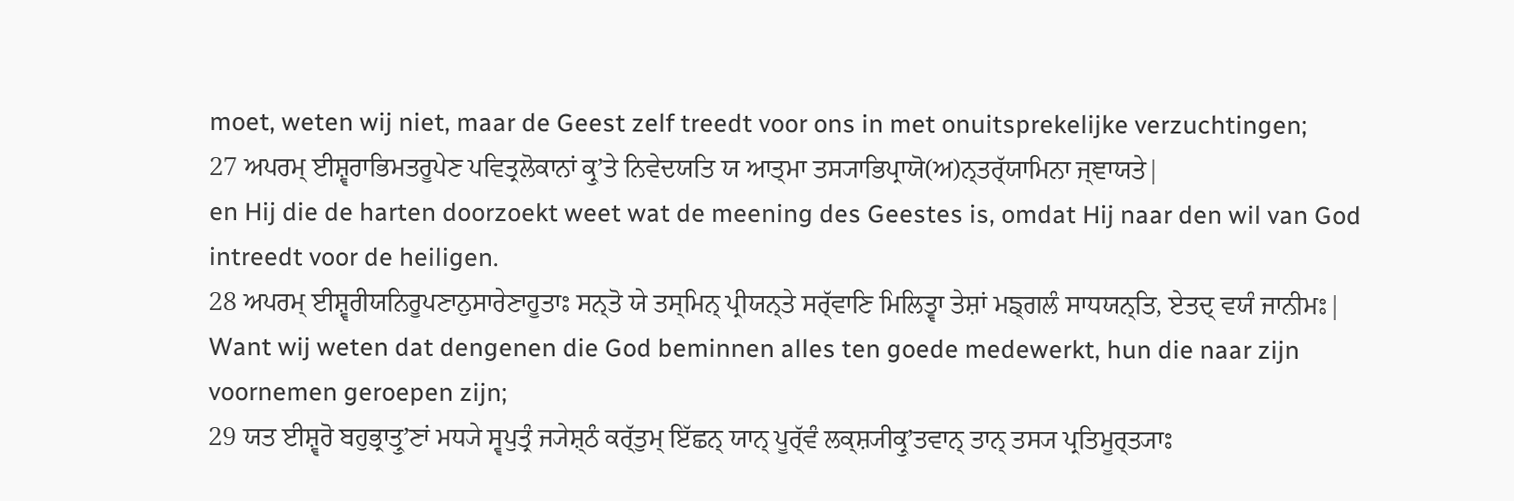moet, weten wij niet, maar de Geest zelf treedt voor ons in met onuitsprekelijke verzuchtingen;
27 ਅਪਰਮ੍ ਈਸ਼੍ਵਰਾਭਿਮਤਰੂਪੇਣ ਪਵਿਤ੍ਰਲੋਕਾਨਾਂ ਕ੍ਰੁʼਤੇ ਨਿਵੇਦਯਤਿ ਯ ਆਤ੍ਮਾ ਤਸ੍ਯਾਭਿਪ੍ਰਾਯੋ(ਅ)ਨ੍ਤਰ੍ੱਯਾਮਿਨਾ ਜ੍ਞਾਯਤੇ|
en Hij die de harten doorzoekt weet wat de meening des Geestes is, omdat Hij naar den wil van God intreedt voor de heiligen.
28 ਅਪਰਮ੍ ਈਸ਼੍ਵਰੀਯਨਿਰੂਪਣਾਨੁਸਾਰੇਣਾਹੂਤਾਃ ਸਨ੍ਤੋ ਯੇ ਤਸ੍ਮਿਨ੍ ਪ੍ਰੀਯਨ੍ਤੇ ਸਰ੍ੱਵਾਣਿ ਮਿਲਿਤ੍ਵਾ ਤੇਸ਼ਾਂ ਮਙ੍ਗਲੰ ਸਾਧਯਨ੍ਤਿ, ਏਤਦ੍ ਵਯੰ ਜਾਨੀਮਃ|
Want wij weten dat dengenen die God beminnen alles ten goede medewerkt, hun die naar zijn voornemen geroepen zijn;
29 ਯਤ ਈਸ਼੍ਵਰੋ ਬਹੁਭ੍ਰਾਤ੍ਰੁʼਣਾਂ ਮਧ੍ਯੇ ਸ੍ਵਪੁਤ੍ਰੰ ਜ੍ਯੇਸ਼੍ਠੰ ਕਰ੍ੱਤੁਮ੍ ਇੱਛਨ੍ ਯਾਨ੍ ਪੂਰ੍ੱਵੰ ਲਕ੍ਸ਼੍ਯੀਕ੍ਰੁʼਤਵਾਨ੍ ਤਾਨ੍ ਤਸ੍ਯ ਪ੍ਰਤਿਮੂਰ੍ਤ੍ਯਾਃ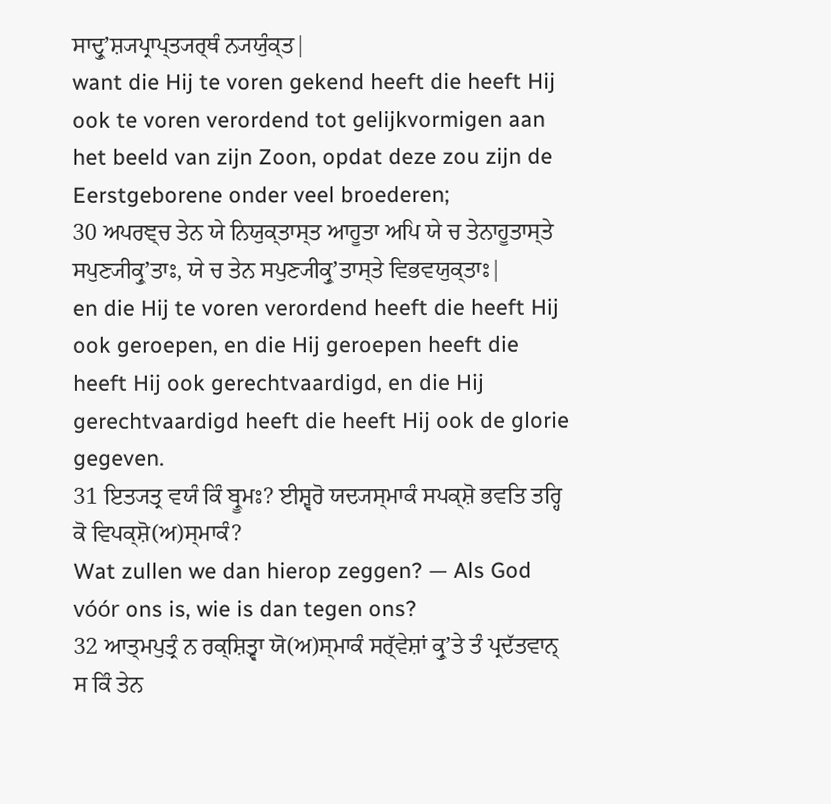ਸਾਦ੍ਰੁʼਸ਼੍ਯਪ੍ਰਾਪ੍ਤ੍ਯਰ੍ਥੰ ਨ੍ਯਯੁੰਕ੍ਤ|
want die Hij te voren gekend heeft die heeft Hij ook te voren verordend tot gelijkvormigen aan het beeld van zijn Zoon, opdat deze zou zijn de Eerstgeborene onder veel broederen;
30 ਅਪਰਞ੍ਚ ਤੇਨ ਯੇ ਨਿਯੁਕ੍ਤਾਸ੍ਤ ਆਹੂਤਾ ਅਪਿ ਯੇ ਚ ਤੇਨਾਹੂਤਾਸ੍ਤੇ ਸਪੁਣ੍ਯੀਕ੍ਰੁʼਤਾਃ, ਯੇ ਚ ਤੇਨ ਸਪੁਣ੍ਯੀਕ੍ਰੁʼਤਾਸ੍ਤੇ ਵਿਭਵਯੁਕ੍ਤਾਃ|
en die Hij te voren verordend heeft die heeft Hij ook geroepen, en die Hij geroepen heeft die heeft Hij ook gerechtvaardigd, en die Hij gerechtvaardigd heeft die heeft Hij ook de glorie gegeven.
31 ਇਤ੍ਯਤ੍ਰ ਵਯੰ ਕਿੰ ਬ੍ਰੂਮਃ? ਈਸ਼੍ਵਰੋ ਯਦ੍ਯਸ੍ਮਾਕੰ ਸਪਕ੍ਸ਼ੋ ਭਵਤਿ ਤਰ੍ਹਿ ਕੋ ਵਿਪਕ੍ਸ਼ੋ(ਅ)ਸ੍ਮਾਕੰ?
Wat zullen we dan hierop zeggen? — Als God vóór ons is, wie is dan tegen ons?
32 ਆਤ੍ਮਪੁਤ੍ਰੰ ਨ ਰਕ੍ਸ਼ਿਤ੍ਵਾ ਯੋ(ਅ)ਸ੍ਮਾਕੰ ਸਰ੍ੱਵੇਸ਼ਾਂ ਕ੍ਰੁʼਤੇ ਤੰ ਪ੍ਰਦੱਤਵਾਨ੍ ਸ ਕਿੰ ਤੇਨ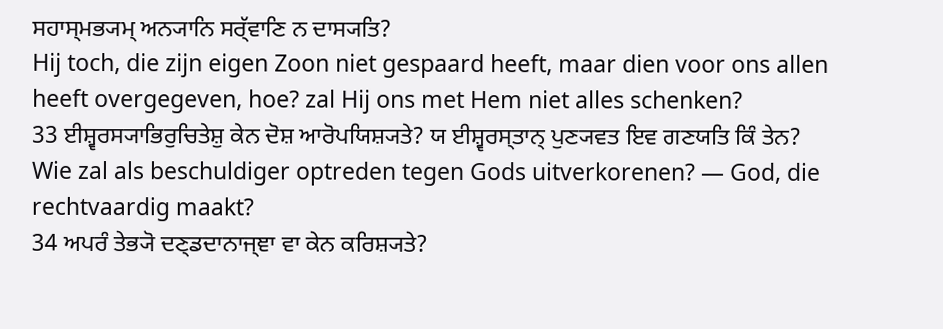ਸਹਾਸ੍ਮਭ੍ਯਮ੍ ਅਨ੍ਯਾਨਿ ਸਰ੍ੱਵਾਣਿ ਨ ਦਾਸ੍ਯਤਿ?
Hij toch, die zijn eigen Zoon niet gespaard heeft, maar dien voor ons allen heeft overgegeven, hoe? zal Hij ons met Hem niet alles schenken?
33 ਈਸ਼੍ਵਰਸ੍ਯਾਭਿਰੁਚਿਤੇਸ਼ੁ ਕੇਨ ਦੋਸ਼ ਆਰੋਪਯਿਸ਼੍ਯਤੇ? ਯ ਈਸ਼੍ਵਰਸ੍ਤਾਨ੍ ਪੁਣ੍ਯਵਤ ਇਵ ਗਣਯਤਿ ਕਿੰ ਤੇਨ?
Wie zal als beschuldiger optreden tegen Gods uitverkorenen? — God, die rechtvaardig maakt?
34 ਅਪਰੰ ਤੇਭ੍ਯੋ ਦਣ੍ਡਦਾਨਾਜ੍ਞਾ ਵਾ ਕੇਨ ਕਰਿਸ਼੍ਯਤੇ?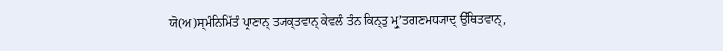ਯੋ(ਅ)ਸ੍ਮੰਨਿਮਿੱਤੰ ਪ੍ਰਾਣਾਨ੍ ਤ੍ਯਕ੍ਤਵਾਨ੍ ਕੇਵਲੰ ਤੰਨ ਕਿਨ੍ਤੁ ਮ੍ਰੁʼਤਗਣਮਧ੍ਯਾਦ੍ ਉੱਥਿਤਵਾਨ੍,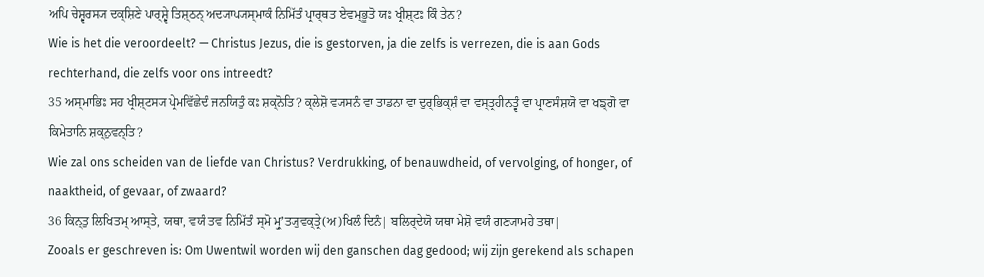ਅਪਿ ਚੇਸ਼੍ਵਰਸ੍ਯ ਦਕ੍ਸ਼ਿਣੇ ਪਾਰ੍ਸ਼੍ਵੇ ਤਿਸ਼੍ਠਨ੍ ਅਦ੍ਯਾਪ੍ਯਸ੍ਮਾਕੰ ਨਿਮਿੱਤੰ ਪ੍ਰਾਰ੍ਥਤ ਏਵਮ੍ਭੂਤੋ ਯਃ ਖ੍ਰੀਸ਼੍ਟਃ ਕਿੰ ਤੇਨ?
Wie is het die veroordeelt? — Christus Jezus, die is gestorven, ja die zelfs is verrezen, die is aan Gods rechterhand, die zelfs voor ons intreedt?
35 ਅਸ੍ਮਾਭਿਃ ਸਹ ਖ੍ਰੀਸ਼੍ਟਸ੍ਯ ਪ੍ਰੇਮਵਿੱਛੇਦੰ ਜਨਯਿਤੁੰ ਕਃ ਸ਼ਕ੍ਨੋਤਿ? ਕ੍ਲੇਸ਼ੋ ਵ੍ਯਸਨੰ ਵਾ ਤਾਡਨਾ ਵਾ ਦੁਰ੍ਭਿਕ੍ਸ਼ੰ ਵਾ ਵਸ੍ਤ੍ਰਹੀਨਤ੍ਵੰ ਵਾ ਪ੍ਰਾਣਸੰਸ਼ਯੋ ਵਾ ਖਙ੍ਗੋ ਵਾ ਕਿਮੇਤਾਨਿ ਸ਼ਕ੍ਨੁਵਨ੍ਤਿ?
Wie zal ons scheiden van de liefde van Christus? Verdrukking, of benauwdheid, of vervolging, of honger, of naaktheid, of gevaar, of zwaard?
36 ਕਿਨ੍ਤੁ ਲਿਖਿਤਮ੍ ਆਸ੍ਤੇ, ਯਥਾ, ਵਯੰ ਤਵ ਨਿਮਿੱਤੰ ਸ੍ਮੋ ਮ੍ਰੁʼਤ੍ਯੁਵਕ੍ਤ੍ਰੇ(ਅ)ਖਿਲੰ ਦਿਨੰ| ਬਲਿਰ੍ਦੇਯੋ ਯਥਾ ਮੇਸ਼ੋ ਵਯੰ ਗਣ੍ਯਾਮਹੇ ਤਥਾ|
Zooals er geschreven is: Om Uwentwil worden wij den ganschen dag gedood; wij zijn gerekend als schapen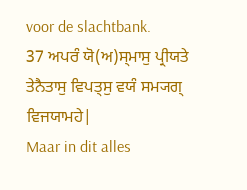voor de slachtbank.
37 ਅਪਰੰ ਯੋ(ਅ)ਸ੍ਮਾਸੁ ਪ੍ਰੀਯਤੇ ਤੇਨੈਤਾਸੁ ਵਿਪਤ੍ਸੁ ਵਯੰ ਸਮ੍ਯਗ੍ ਵਿਜਯਾਮਹੇ|
Maar in dit alles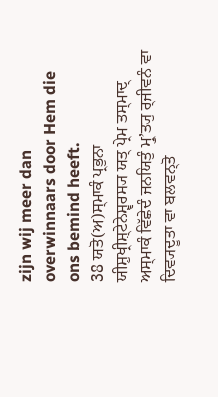zijn wij meer dan overwinnaars door Hem die ons bemind heeft.
38 ਯਤੋ(ਅ)ਸ੍ਮਾਕੰ ਪ੍ਰਭੁਨਾ ਯੀਸ਼ੁਖ੍ਰੀਸ਼੍ਟੇਨੇਸ਼੍ਵਰਸ੍ਯ ਯਤ੍ ਪ੍ਰੇਮ ਤਸ੍ਮਾਦ੍ ਅਸ੍ਮਾਕੰ ਵਿੱਛੇਦੰ ਜਨਯਿਤੁੰ ਮ੍ਰੁʼਤ੍ਯੁ ਰ੍ਜੀਵਨੰ ਵਾ ਦਿਵ੍ਯਦੂਤਾ ਵਾ ਬਲਵਨ੍ਤੋ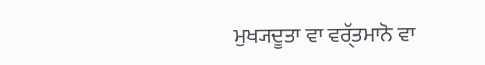ਮੁਖ੍ਯਦੂਤਾ ਵਾ ਵਰ੍ੱਤਮਾਨੋ ਵਾ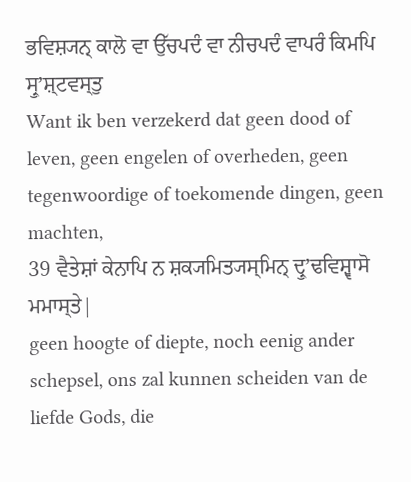ਭਵਿਸ਼੍ਯਨ੍ ਕਾਲੋ ਵਾ ਉੱਚਪਦੰ ਵਾ ਨੀਚਪਦੰ ਵਾਪਰੰ ਕਿਮਪਿ ਸ੍ਰੁʼਸ਼੍ਟਵਸ੍ਤੁ
Want ik ben verzekerd dat geen dood of leven, geen engelen of overheden, geen tegenwoordige of toekomende dingen, geen machten,
39 ਵੈਤੇਸ਼ਾਂ ਕੇਨਾਪਿ ਨ ਸ਼ਕ੍ਯਮਿਤ੍ਯਸ੍ਮਿਨ੍ ਦ੍ਰੁʼਢਵਿਸ਼੍ਵਾਸੋ ਮਮਾਸ੍ਤੇ|
geen hoogte of diepte, noch eenig ander schepsel, ons zal kunnen scheiden van de liefde Gods, die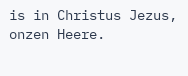is in Christus Jezus, onzen Heere.